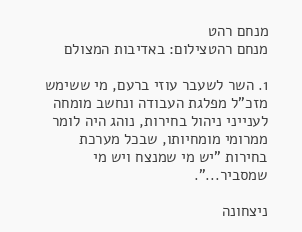מנחם רהט
מנחם רהטצילום: באדיבות המצולם

1. השר לשעבר עוזי ברעם, מי ששימש מזכ"ל מפלגת העבודה ונחשב מומחה לענייני ניהול בחירות, נוהג היה לומר ממרומי מומחיותו, שבכל מערכת בחירות "יש מי שמנצח ויש מי שמסביר...".

ניצחונה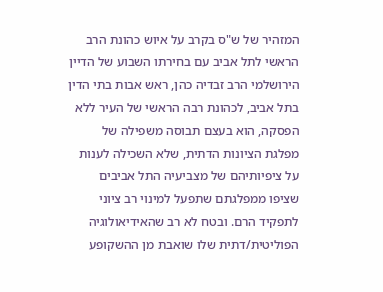המזהיר של ש"ס בקרב על איוש כהונת הרב הראשי לתל אביב עם בחירתו השבוע של הדיין הירושלמי הרב זבדיה כהן, ראש אבות בתי הדין בתל אביב, לכהונת רבה הראשי של העיר ללא הפסקה, הוא בעצם תבוסה משפילה של מפלגת הציונות הדתית, שלא השכילה לענות על ציפיותיהם של מצביעיה התל אביבים שציפו ממפלגתם שתפעל למינוי רב ציוני לתפקיד הרם. ובטח לא רב שהאידיאולוגיה הפוליטית/דתית שלו שואבת מן ההשקופע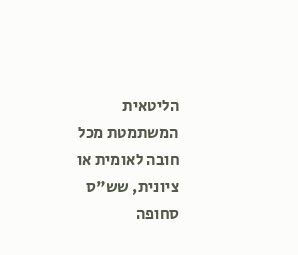הליטאית המשתמטת מכל חובה לאומית או ציונית, שש"ס סחופה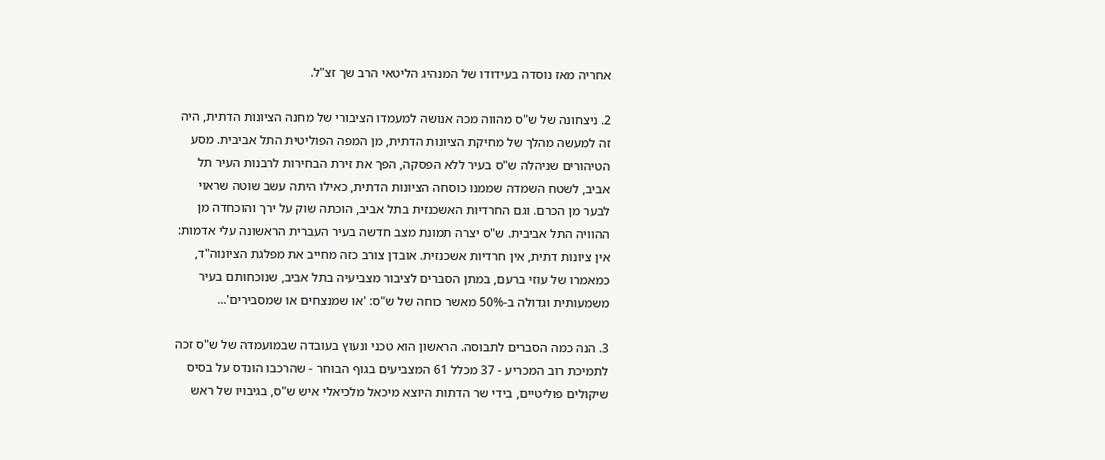אחריה מאז נוסדה בעידודו של המנהיג הליטאי הרב שך זצ"ל.

2. ניצחונה של ש"ס מהווה מכה אנושה למעמדו הציבורי של מחנה הציונות הדתית, היה זה למעשה מהלך של מחיקת הציונות הדתית, מן המפה הפוליטית התל אביבית. מסע הטיהורים שניהלה ש"ס בעיר ללא הפסקה, הפך את זירת הבחירות לרבנות העיר תל אביב, לשטח השמדה שממנו כוסחה הציונות הדתית, כאילו היתה עשב שוטה שראוי לבער מן הכרם. וגם החרדיות האשכנזית בתל אביב, הוכתה שוק על ירך והוכחדה מן ההוויה התל אביבית. ש"ס יצרה תמונת מצב חדשה בעיר העברית הראשונה עלי אדמות: אין ציונות דתית, אין חרדיות אשכנזית. אובדן צורב כזה מחייב את מפלגת הציונוה"ד, כמאמרו של עוזי ברעם, במתן הסברים לציבור מצביעיה בתל אביב, שנוכחותם בעיר משמעותית וגדולה ב-50% מאשר כוחה של ש"ס: 'או שמנצחים או שמסבירים'...

3. הנה כמה הסברים לתבוסה. הראשון הוא טכני ונעוץ בעובדה שבמועמדה של ש"ס זכה לתמיכת רוב המכריע - 37 מכלל 61 המצביעים בגוף הבוחר - שהרכבו הונדס על בסיס שיקולים פוליטיים, בידי שר הדתות היוצא מיכאל מלכיאלי איש ש"ס, בגיבויו של ראש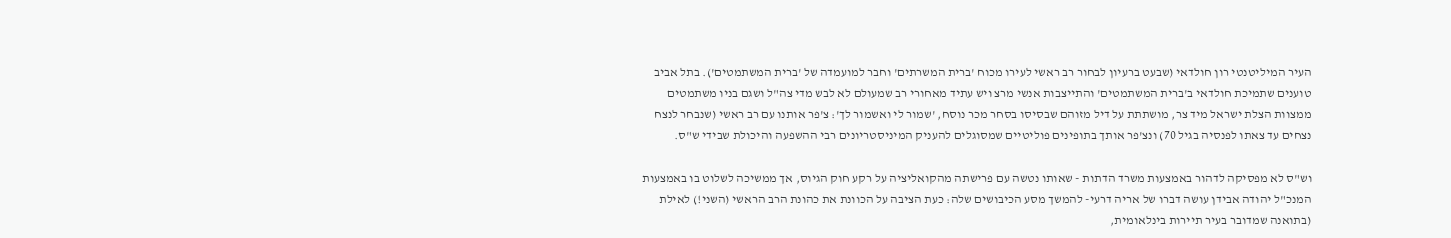העיר המיליטנטי רון חולדאי (שבעט ברעיון לבחור רב ראשי לעירו מכוח 'ברית המשרתים' וחבר למועמדה של 'ברית המשתמטים'). בתל אביב טוענים שתמיכת חולדאי ב'ברית המשתמטים' והתייצבות אנשי מרצ ויש עתיד מאחורי רב שמעולם לא לבש מדי צה"ל ושגם בניו משתמטים ממצוות הצלת ישראל מיד צר, מושתתת על דיל מזוהם שבסיסו בסחר מכר נוסח, 'שמור לי ואשמור לך': צ'פר אותנו עם רב ראשי (שנבחר לנצח נצחים עד צאתו לפנסיה בגיל 70) ונצ'פר אותך בתופינים פוליטיים שמסוגלים להעניק המיניסטריונים רבי ההשפעה והיכולת שבידי ש"ס.

וש"ס לא מפסיקה לדהור באמצעות משרד הדתות - שאותו נטשה עם פרישתה מהקואליציה על רקע חוק הגיוס, אך ממשיכה לשלוט בו באמצעות המנכ"ל יהודה אבידן עושה דברו של אריה דרעי- להמשך מסע הכיבושים שלה: כעת הציבה על הכוונת את כהונת הרב הראשי (השני!) לאילת (בתואנה שמדובר בעיר תיירות בינלאומית,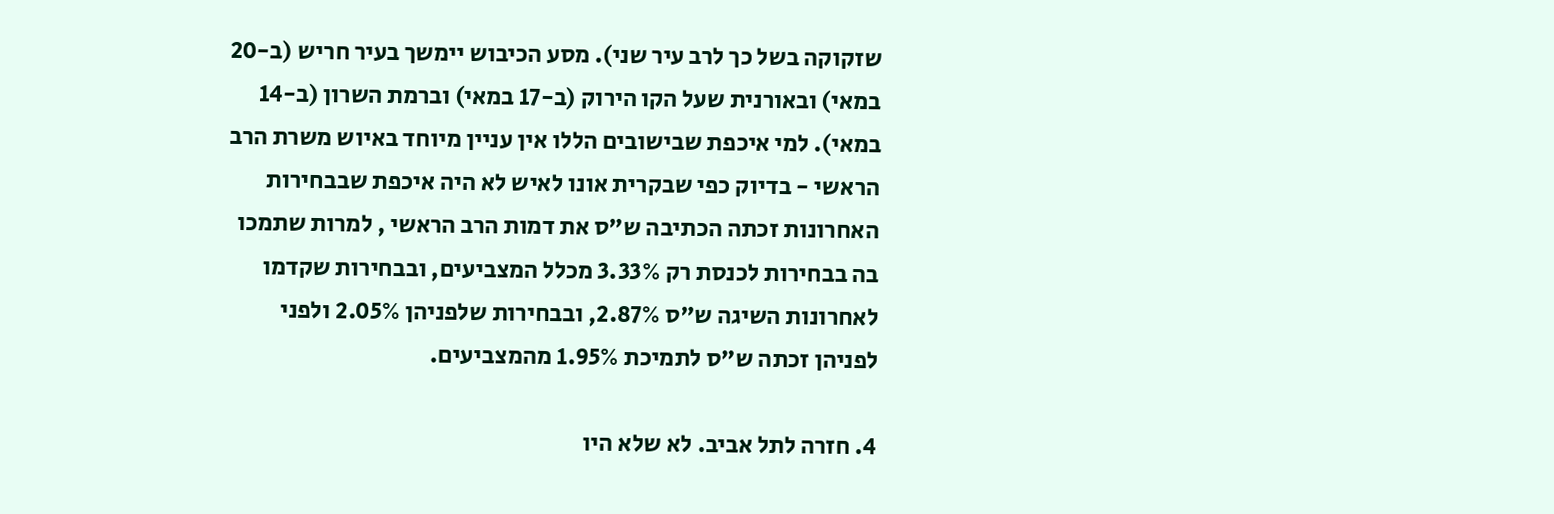שזקוקה בשל כך לרב עיר שני). מסע הכיבוש יימשך בעיר חריש (ב-20 במאי) ובאורנית שעל הקו הירוק (ב-17 במאי) וברמת השרון (ב-14 במאי). למי איכפת שבישובים הללו אין עניין מיוחד באיוש משרת הרב הראשי - בדיוק כפי שבקרית אונו לאיש לא היה איכפת שבבחירות האחרונות זכתה הכתיבה ש"ס את דמות הרב הראשי , למרות שתמכו בה בבחירות לכנסת רק 3.33% מכלל המצביעים, ובבחירות שקדמו לאחרונות השיגה ש"ס 2.87%, ובבחירות שלפניהן 2.05% ולפני לפניהן זכתה ש"ס לתמיכת 1.95% מהמצביעים.

4. חזרה לתל אביב. לא שלא היו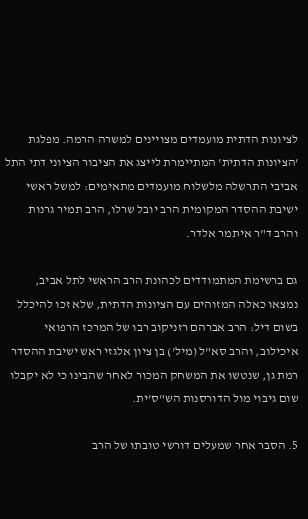לציונות הדתית מועמדים מצויינים למשרה הרמה. מפלגת 'הציונות הדתית' המתיימרת לייצג את הציבור הציוני דתי התל אביבי התרשלה מלשלוח מועמדים מתאימים: למשל ראשי ישיבת ההסדר המקומית הרב יובל שרלו, הרב תמיר גרנות והרב ד"ר איתמר אלדר.

גם ברשימת המתמודדים לכהונת הרב הראשי לתל אביב, נמצאו כאלה המזוהים עם הציונות הדתית, שלא זכו להיכלל בשום דיל: הרב אברהם רזניקוב רבו של המרכז הרפואי איכילוב, והרב סא"ל (מיל') בן ציון אלגזי ראש ישיבת ההסדר רמת גן, שנטשו את המשחק המכור לאחר שהבינו כי לא יקבלו שום גיבוי מול הדורסנות הש"ס'ית.

5. הסבר אחר שמעלים דורשי טובתו של הרב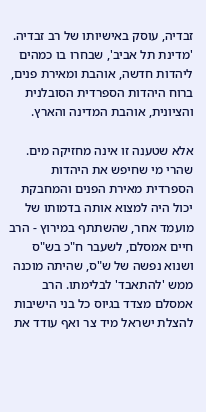זבדיה, עוסק באישיותו של רב זבדיה. 'מדינת תל אביב', שבחרו בו כמהים ליהדות חדשה, אוהבת ומאירת פנים, ברוח היהדות הספרדית הסובלנית והציונית, אוהבת המדינה והארץ.

אלא שטענה זו אינה מחזיקה מים. שהרי מי שחיפש את היהדות הספרדית מאירת הפנים והמחבקת יכול היה למצוא אותה בדמותו של מועמד אחר, שהשתתף במירוץ - הרב חיים אמסלם, לשעבר ח"כ בש"ס ושנוא נפשה של ש"ס, שהיתה מוכנה ממש 'להתאבד' לבלימתו. הרב אמסלם מצדד בגיוס כל בני הישיבות להצלת ישראל מיד צר ואף עודד את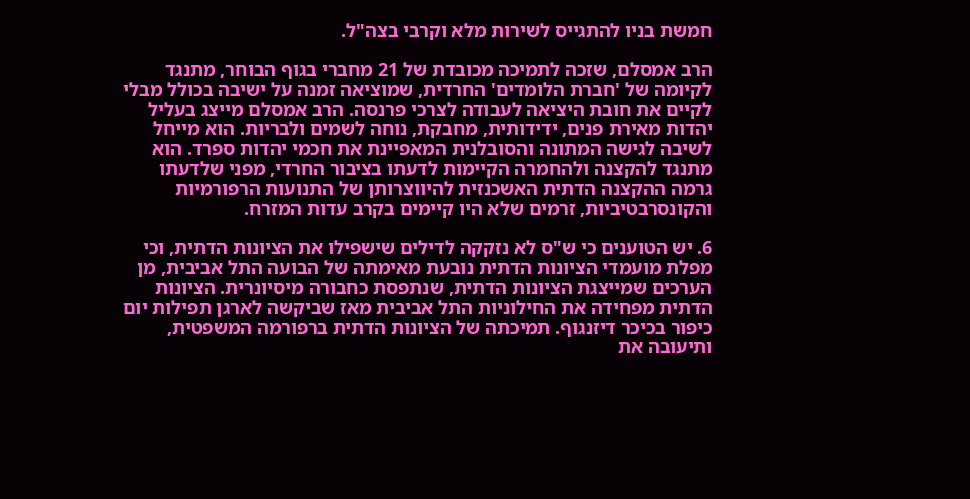חמשת בניו להתגייס לשירות מלא וקרבי בצה"ל.

הרב אמסלם, שזכה לתמיכה מכובדת של 21 מחברי בגוף הבוחר, מתנגד לקיומה של 'חברת הלומדים' החרדית, שמוציאה זמנה על ישיבה בכולל מבלי לקיים את חובת היציאה לעבודה לצרכי פרנסה. הרב אמסלם מייצג בעליל יהדות מאירת פנים, ידידותית, מחבקת, נוחה לשמים ולבריות. הוא מייחל לשיבה לגישה המתונה והסובלנית המאפיינת את חכמי יהדות ספרד. הוא מתנגד להקצנה ולהחמרה הקיימות לדעתו בציבור החרדי, מפני שלדעתו גרמה ההקצנה הדתית האשכנזית להיווצרותן של התנועות הרפורמיות והקונסרבטיביות, זרמים שלא היו קיימים בקרב עדות המזרח.

6. יש הטוענים כי ש"ס לא נזקקה לדילים שישפילו את הציונות הדתית, וכי מפלת מועמדי הציונות הדתית נובעת מאימתה של הבועה התל אביבית, מן הערכים שמייצגת הציונות הדתית, שנתפסת כחבורה מיסיונרית. הציונות הדתית מפחידה את החילוניות התל אביבית מאז שביקשה לארגן תפילות יום כיפור בכיכר דיזנגוף. תמיכתה של הציונות הדתית ברפורמה המשפטית, ותיעובה את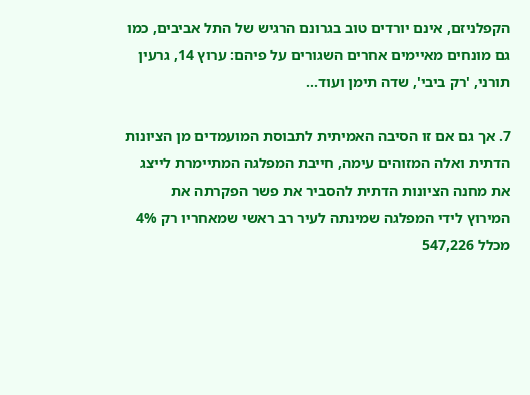הקפלניזם, אינם יורדים טוב בגרונם הרגיש של התל אביבים, כמו גם מונחים מאיימים אחרים השגורים על פיהם: ערוץ 14, גרעין תורני, 'רק ביבי', שדה תימן ועוד...

7. אך גם אם זו הסיבה האמיתית לתבוסת המועמדים מן הציונות הדתית ואלה המזוהים עימה, חייבת המפלגה המתיימרת לייצג את מחנה הציונות הדתית להסביר את פשר הפקרתה את המירוץ לידי המפלגה שמינתה לעיר רב ראשי שמאחריו רק 4% מכלל 547,226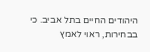היהודים החיים בתל אביב. כי בבחירות, ראוי לאמץ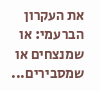את העקרון הברעמי: או שמנצחים או שמסבירים...